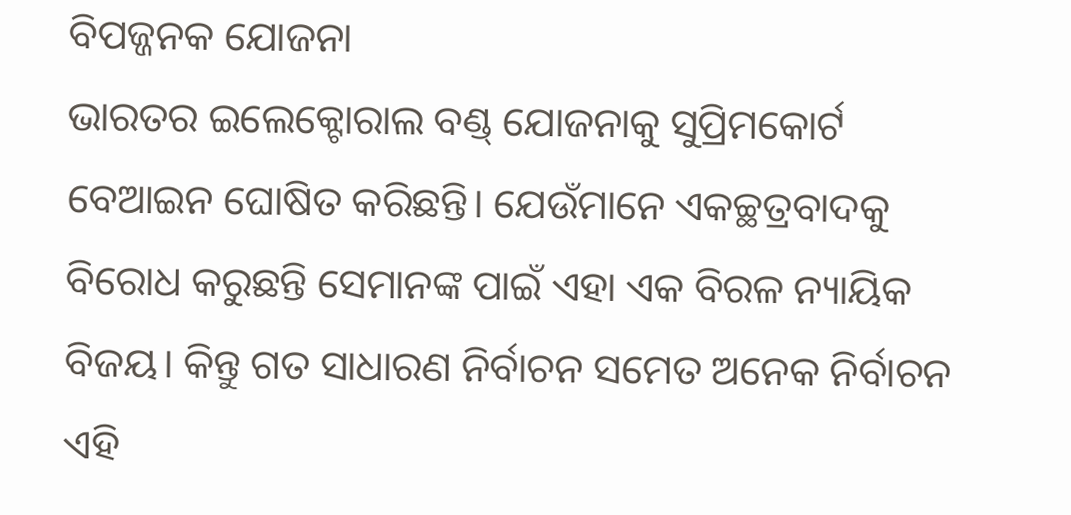ବିପଜ୍ଜନକ ଯୋଜନା
ଭାରତର ଇଲେକ୍ଟୋରାଲ ବଣ୍ଡ୍ ଯୋଜନାକୁ ସୁପ୍ରିମକୋର୍ଟ ବେଆଇନ ଘୋଷିତ କରିଛନ୍ତି। ଯେଉଁମାନେ ଏକଚ୍ଛତ୍ରବାଦକୁ ବିରୋଧ କରୁଛନ୍ତି ସେମାନଙ୍କ ପାଇଁ ଏହା ଏକ ବିରଳ ନ୍ୟାୟିକ ବିଜୟ। କିନ୍ତୁ ଗତ ସାଧାରଣ ନିର୍ବାଚନ ସମେତ ଅନେକ ନିର୍ବାଚନ ଏହି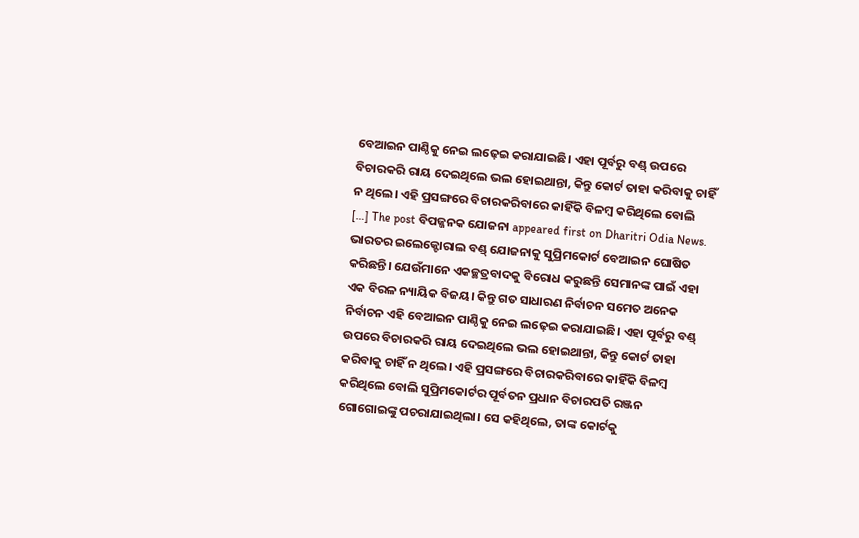ବେଆଇନ ପାଣ୍ଠିକୁ ନେଇ ଲଢ଼େଇ କରାଯାଇଛି। ଏହା ପୂର୍ବରୁ ବଣ୍ଡ୍ ଉପରେ ବିଚାରକରି ରାୟ ଦେଇଥିଲେ ଭଲ ହୋଇଥାନ୍ତା, କିନ୍ତୁ କୋର୍ଟ ତାହା କରିବାକୁ ଚାହିଁ ନ ଥିଲେ। ଏହି ପ୍ରସଙ୍ଗରେ ବିଚାରକରିବାରେ କାହିଁକି ବିଳମ୍ବ କରିଥିଲେ ବୋଲି […] The post ବିପଜ୍ଜନକ ଯୋଜନା appeared first on Dharitri Odia News.
ଭାରତର ଇଲେକ୍ଟୋରାଲ ବଣ୍ଡ୍ ଯୋଜନାକୁ ସୁପ୍ରିମକୋର୍ଟ ବେଆଇନ ଘୋଷିତ କରିଛନ୍ତି। ଯେଉଁମାନେ ଏକଚ୍ଛତ୍ରବାଦକୁ ବିରୋଧ କରୁଛନ୍ତି ସେମାନଙ୍କ ପାଇଁ ଏହା ଏକ ବିରଳ ନ୍ୟାୟିକ ବିଜୟ। କିନ୍ତୁ ଗତ ସାଧାରଣ ନିର୍ବାଚନ ସମେତ ଅନେକ ନିର୍ବାଚନ ଏହି ବେଆଇନ ପାଣ୍ଠିକୁ ନେଇ ଲଢ଼େଇ କରାଯାଇଛି। ଏହା ପୂର୍ବରୁ ବଣ୍ଡ୍ ଉପରେ ବିଚାରକରି ରାୟ ଦେଇଥିଲେ ଭଲ ହୋଇଥାନ୍ତା, କିନ୍ତୁ କୋର୍ଟ ତାହା କରିବାକୁ ଚାହିଁ ନ ଥିଲେ। ଏହି ପ୍ରସଙ୍ଗରେ ବିଚାରକରିବାରେ କାହିଁକି ବିଳମ୍ବ କରିଥିଲେ ବୋଲି ସୁପ୍ରିମକୋର୍ଟର ପୂର୍ବତନ ପ୍ରଧାନ ବିଚାରପତି ରଞ୍ଜନ ଗୋଗୋଇଙ୍କୁ ପଚରାଯାଇଥିଲା। ସେ କହିଥିଲେ, ତାଙ୍କ କୋର୍ଟକୁ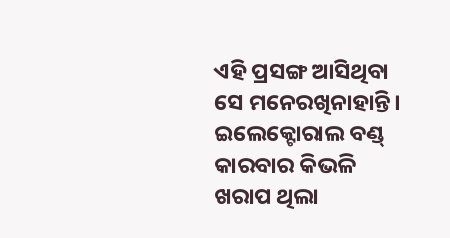ଏହି ପ୍ରସଙ୍ଗ ଆସିଥିବା ସେ ମନେରଖିନାହାନ୍ତି। ଇଲେକ୍ଟୋରାଲ ବଣ୍ଡ୍ କାରବାର କିଭଳି ଖରାପ ଥିଲା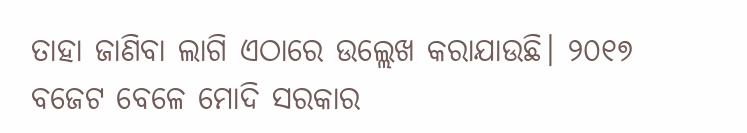ତାହା ଜାଣିବା ଲାଗି ଏଠାରେ ଉଲ୍ଲେଖ କରାଯାଉଛି। ୨୦୧୭ ବଜେଟ ବେଳେ ମୋଦି ସରକାର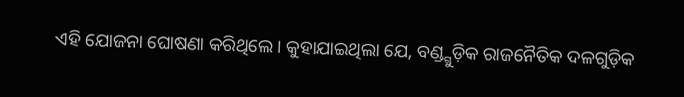ଏହି ଯୋଜନା ଘୋଷଣା କରିଥିଲେ। କୁହାଯାଇଥିଲା ଯେ, ବଣ୍ଡ୍ଗୁଡ଼ିକ ରାଜନୈତିକ ଦଳଗୁଡ଼ିକ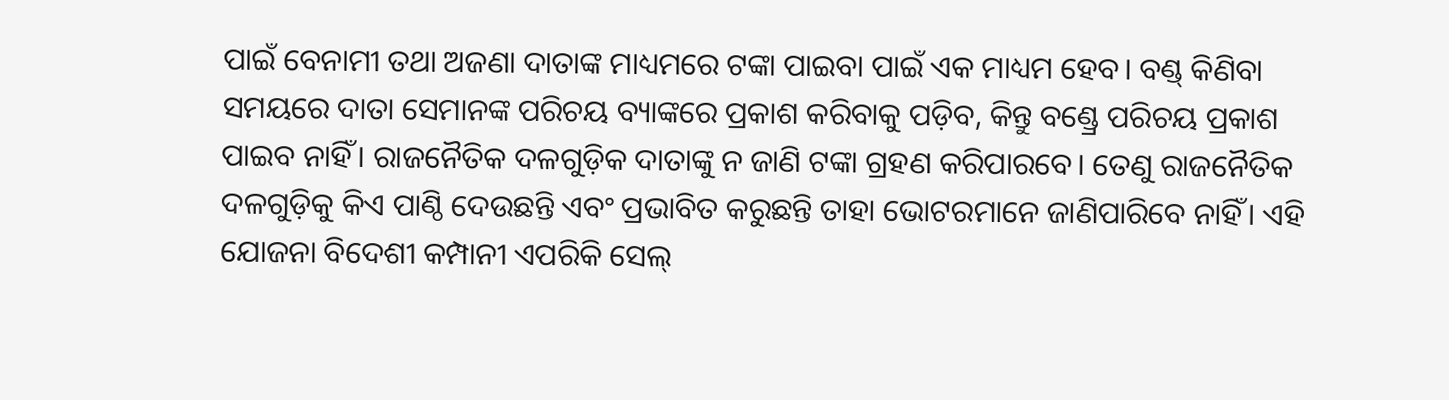ପାଇଁ ବେନାମୀ ତଥା ଅଜଣା ଦାତାଙ୍କ ମାଧ୍ୟମରେ ଟଙ୍କା ପାଇବା ପାଇଁ ଏକ ମାଧ୍ୟମ ହେବ। ବଣ୍ଡ୍ କିଣିବା ସମୟରେ ଦାତା ସେମାନଙ୍କ ପରିଚୟ ବ୍ୟାଙ୍କରେ ପ୍ରକାଶ କରିବାକୁ ପଡ଼ିବ, କିନ୍ତୁ ବଣ୍ଡ୍ରେ ପରିଚୟ ପ୍ରକାଶ ପାଇବ ନାହିଁ। ରାଜନୈତିକ ଦଳଗୁଡ଼ିକ ଦାତାଙ୍କୁ ନ ଜାଣି ଟଙ୍କା ଗ୍ରହଣ କରିପାରବେ। ତେଣୁ ରାଜନୈତିକ ଦଳଗୁଡ଼ିକୁ କିଏ ପାଣ୍ଠି ଦେଉଛନ୍ତି ଏବଂ ପ୍ରଭାବିତ କରୁଛନ୍ତି ତାହା ଭୋଟରମାନେ ଜାଣିପାରିବେ ନାହିଁ। ଏହି ଯୋଜନା ବିଦେଶୀ କମ୍ପାନୀ ଏପରିକି ସେଲ୍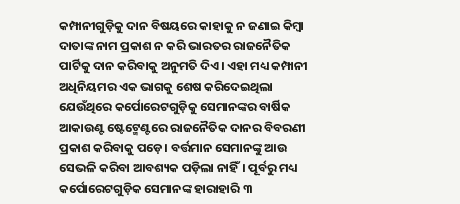କମ୍ପାନୀଗୁଡ଼ିକୁ ଦାନ ବିଷୟରେ କାହାକୁ ନ ଜଣାଇ କିମ୍ବା ଦାତାଙ୍କ ନାମ ପ୍ରକାଶ ନ କରି ଭାରତର ରାଜନୈତିକ ପାର୍ଟିକୁ ଦାନ କରିବାକୁ ଅନୁମତି ଦିଏ। ଏହା ମଧ୍ୟ କମ୍ପାନୀ ଅଧିନିୟମର ଏକ ଭାଗକୁ ଶେଷ କରିଦେଇଥିଲା ଯେଉଁଥିରେ କର୍ପୋରେଟଗୁଡ଼ିକୁ ସେମାନଙ୍କର ବାର୍ଷିକ ଆକାଉଣ୍ଟ ଷ୍ଟେଟ୍ମେଣ୍ଟରେ ରାଜନୈତିକ ଦାନର ବିବରଣୀ ପ୍ରକାଶ କରିବାକୁ ପଡ଼େ। ବର୍ତ୍ତମାନ ସେମାନଙ୍କୁ ଆଉ ସେଭଳି କରିବା ଆବଶ୍ୟକ ପଡ଼ିଲା ନାହିଁ। ପୂର୍ବରୁ ମଧ୍ୟ କର୍ପୋରେଟଗୁଡ଼ିକ ସେମାନଙ୍କ ହାରାହାରି ୩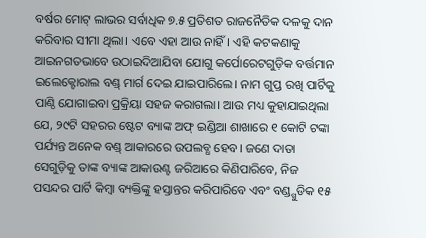ବର୍ଷର ମୋଟ୍ ଲାଭର ସର୍ବାଧିକ ୭.୫ ପ୍ରତିଶତ ରାଜନୈତିକ ଦଳକୁ ଦାନ କରିବାର ସୀମା ଥିଲା। ଏବେ ଏହା ଆଉ ନାହିଁ। ଏହି କଟକଣାକୁ ଆଇନଗତଭାବେ ଉଠାଇଦିଆଯିବା ଯୋଗୁ କର୍ପୋରେଟଗୁଡ଼ିକ ବର୍ତ୍ତମାନ ଇଲେକ୍ଟୋରାଲ ବଣ୍ଡ୍ ମାର୍ଗ ଦେଇ ଯାଇପାରିଲେ। ନାମ ଗୁପ୍ତ ରଖି ପାର୍ଟିକୁ ପାଣ୍ଠି ଯୋଗାଇବା ପ୍ରକ୍ରିୟା ସହଜ କରାଗଲା। ଆଉ ମଧ୍ୟ କୁହାଯାଇଥିଲା ଯେ, ୨୯ଟି ସହରର ଷ୍ଟେଟ ବ୍ୟାଙ୍କ ଅଫ୍ ଇଣ୍ଡିଆ ଶାଖାରେ ୧ କୋଟି ଟଙ୍କା ପର୍ଯ୍ୟନ୍ତ ଅନେକ ବଣ୍ଡ୍ ଆକାରରେ ଉପଲବ୍ଧ ହେବ। ଜଣେ ଦାତା ସେଗୁଡ଼ିକୁ ତାଙ୍କ ବ୍ୟାଙ୍କ ଆକାଉଣ୍ଟ ଜରିଆରେ କିଣିପାରିବେ, ନିଜ ପସନ୍ଦର ପାର୍ଟି କିମ୍ବା ବ୍ୟକ୍ତିଙ୍କୁ ହସ୍ତାନ୍ତର କରିପାରିବେ ଏବଂ ବଣ୍ଡ୍ଗୁଡିକ ୧୫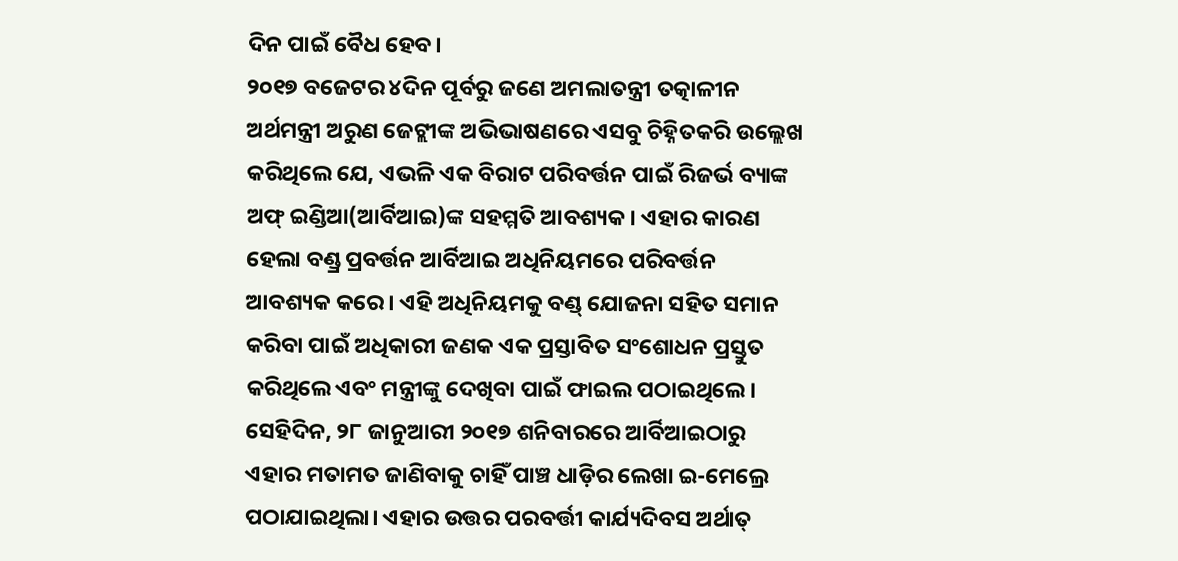ଦିନ ପାଇଁ ବୈଧ ହେବ।
୨୦୧୭ ବଜେଟର ୪ଦିନ ପୂର୍ବରୁ ଜଣେ ଅମଲାତନ୍ତ୍ରୀ ତତ୍କାଳୀନ ଅର୍ଥମନ୍ତ୍ରୀ ଅରୁଣ ଜେଟ୍ଲୀଙ୍କ ଅଭିଭାଷଣରେ ଏସବୁ ଚିହ୍ନିତକରି ଉଲ୍ଲେଖ କରିଥିଲେ ଯେ, ଏଭଳି ଏକ ବିରାଟ ପରିବର୍ତ୍ତନ ପାଇଁ ରିଜର୍ଭ ବ୍ୟାଙ୍କ ଅଫ୍ ଇଣ୍ଡିଆ(ଆର୍ବିଆଇ)ଙ୍କ ସହମ୍ମତି ଆବଶ୍ୟକ। ଏହାର କାରଣ ହେଲା ବଣ୍ଡ୍ର ପ୍ରବର୍ତ୍ତନ ଆର୍ବିଆଇ ଅଧିନିୟମରେ ପରିବର୍ତ୍ତନ ଆବଶ୍ୟକ କରେ। ଏହି ଅଧିନିୟମକୁ ବଣ୍ଡ୍ ଯୋଜନା ସହିତ ସମାନ କରିବା ପାଇଁ ଅଧିକାରୀ ଜଣକ ଏକ ପ୍ରସ୍ତାବିତ ସଂଶୋଧନ ପ୍ରସ୍ତୁତ କରିଥିଲେ ଏବଂ ମନ୍ତ୍ରୀଙ୍କୁ ଦେଖିବା ପାଇଁ ଫାଇଲ ପଠାଇଥିଲେ। ସେହିଦିନ, ୨୮ ଜାନୁଆରୀ ୨୦୧୭ ଶନିବାରରେ ଆର୍ବିଆଇଠାରୁ ଏହାର ମତାମତ ଜାଣିବାକୁ ଚାହିଁ ପାଞ୍ଚ ଧାଡ଼ିର ଲେଖା ଇ-ମେଲ୍ରେ ପଠାଯାଇଥିଲା। ଏହାର ଉତ୍ତର ପରବର୍ତ୍ତୀ କାର୍ଯ୍ୟଦିବସ ଅର୍ଥାତ୍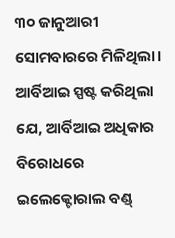୩୦ ଜାନୁଆରୀ ସୋମବାରରେ ମିଳିଥିଲା। ଆର୍ବିଆଇ ସ୍ପଷ୍ଟ କରିଥିଲା ଯେ, ଆର୍ବିଆଇ ଅଧିକାର ବିରୋଧରେ ଇଲେକ୍ଟୋରାଲ ବଣ୍ଡ୍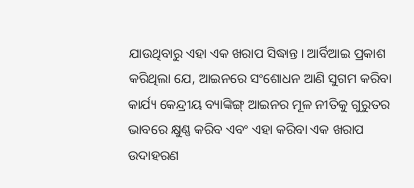ଯାଉଥିବାରୁ ଏହା ଏକ ଖରାପ ସିଦ୍ଧାନ୍ତ। ଆର୍ବିଆଇ ପ୍ରକାଶ କରିଥିଲା ଯେ, ଆଇନରେ ସଂଶୋଧନ ଆଣି ସୁଗମ କରିବା କାର୍ଯ୍ୟ କେନ୍ଦ୍ରୀୟ ବ୍ୟାଙ୍କିଙ୍ଗ୍ ଆଇନର ମୂଳ ନୀତିକୁ ଗୁରୁତର ଭାବରେ କ୍ଷୁଣ୍ଣ କରିବ ଏବଂ ଏହା କରିବା ଏକ ଖରାପ ଉଦାହରଣ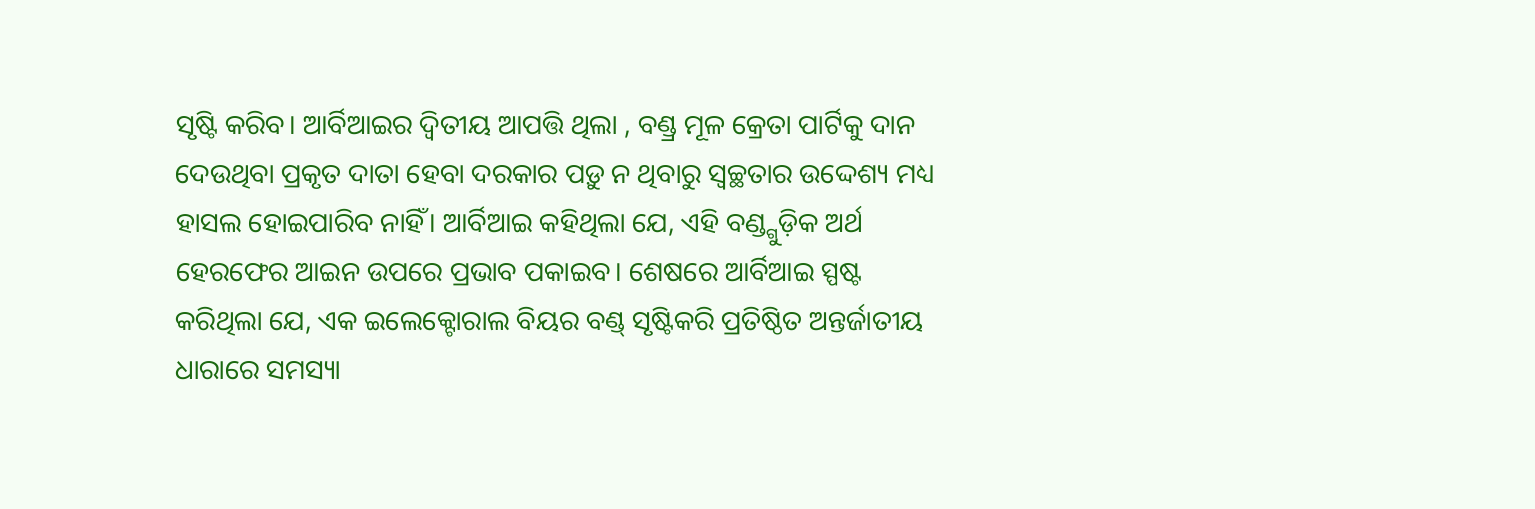ସୃଷ୍ଟି କରିବ। ଆର୍ବିଆଇର ଦ୍ୱିତୀୟ ଆପତ୍ତି ଥିଲା , ବଣ୍ଡ୍ର ମୂଳ କ୍ରେତା ପାର୍ଟିକୁ ଦାନ ଦେଉଥିବା ପ୍ରକୃତ ଦାତା ହେବା ଦରକାର ପଡ଼ୁ ନ ଥିବାରୁ ସ୍ବଚ୍ଛତାର ଉଦ୍ଦେଶ୍ୟ ମଧ୍ୟ ହାସଲ ହୋଇପାରିବ ନାହିଁ। ଆର୍ବିଆଇ କହିଥିଲା ଯେ, ଏହି ବଣ୍ଡ୍ଗୁଡ଼ିକ ଅର୍ଥ ହେରଫେର ଆଇନ ଉପରେ ପ୍ରଭାବ ପକାଇବ। ଶେଷରେ ଆର୍ବିଆଇ ସ୍ପଷ୍ଟ କରିଥିଲା ଯେ, ଏକ ଇଲେକ୍ଟୋରାଲ ବିୟର ବଣ୍ଡ୍ ସୃଷ୍ଟିକରି ପ୍ରତିଷ୍ଠିତ ଅନ୍ତର୍ଜାତୀୟ ଧାରାରେ ସମସ୍ୟା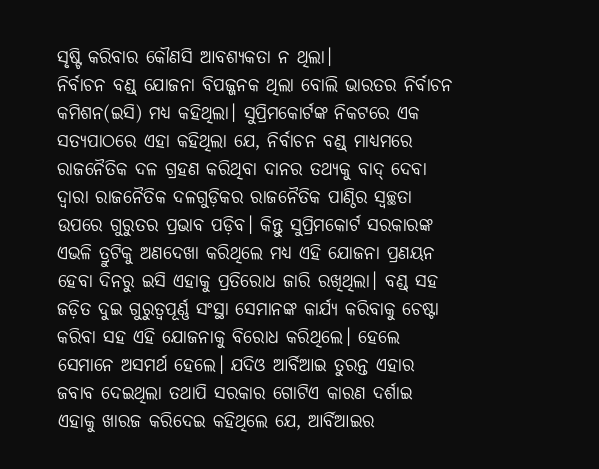ସୃଷ୍ଟି କରିବାର କୌଣସି ଆବଶ୍ୟକତା ନ ଥିଲା।
ନିର୍ବାଚନ ବଣ୍ଡ୍ ଯୋଜନା ବିପଜ୍ଜନକ ଥିଲା ବୋଲି ଭାରତର ନିର୍ବାଚନ କମିଶନ(ଇସି) ମଧ୍ୟ କହିଥିଲା। ସୁପ୍ରିମକୋର୍ଟଙ୍କ ନିକଟରେ ଏକ ସତ୍ୟପାଠରେ ଏହା କହିଥିଲା ଯେ, ନିର୍ବାଚନ ବଣ୍ଡ୍ ମାଧ୍ୟମରେ ରାଜନୈତିକ ଦଳ ଗ୍ରହଣ କରିଥିବା ଦାନର ତଥ୍ୟକୁ ବାଦ୍ ଦେବା ଦ୍ୱାରା ରାଜନୈତିକ ଦଳଗୁଡ଼ିକର ରାଜନୈତିକ ପାଣ୍ଠିର ସ୍ବଚ୍ଛତା ଉପରେ ଗୁରୁତର ପ୍ରଭାବ ପଡ଼ିବ। କିନ୍ତୁ ସୁପ୍ରିମକୋର୍ଟ ସରକାରଙ୍କ ଏଭଳି ତ୍ରୁଟିକୁ ଅଣଦେଖା କରିଥିଲେ ମଧ୍ୟ ଏହି ଯୋଜନା ପ୍ରଣୟନ ହେବା ଦିନରୁ ଇସି ଏହାକୁ ପ୍ରତିରୋଧ ଜାରି ରଖିଥିଲା। ବଣ୍ଡ୍ ସହ ଜଡ଼ିତ ଦୁଇ ଗୁରୁତ୍ୱପୂର୍ଣ୍ଣ ସଂସ୍ଥା ସେମାନଙ୍କ କାର୍ଯ୍ୟ କରିବାକୁ ଚେଷ୍ଟା କରିବା ସହ ଏହି ଯୋଜନାକୁ ବିରୋଧ କରିଥିଲେ। ହେଲେ ସେମାନେ ଅସମର୍ଥ ହେଲେ। ଯଦିଓ ଆର୍ବିଆଇ ତୁରନ୍ତ ଏହାର ଜବାବ ଦେଇଥିଲା ତଥାପି ସରକାର ଗୋଟିଏ କାରଣ ଦର୍ଶାଇ ଏହାକୁ ଖାରଜ କରିଦେଇ କହିଥିଲେ ଯେ, ଆର୍ବିଆଇର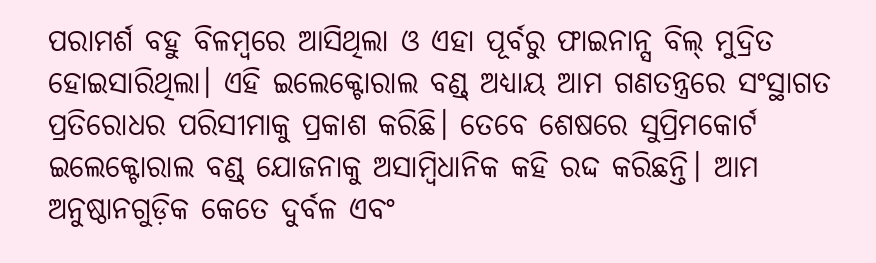ପରାମର୍ଶ ବହୁ ବିଳମ୍ବରେ ଆସିଥିଲା ଓ ଏହା ପୂର୍ବରୁ ଫାଇନାନ୍ସ ବିଲ୍ ମୁଦ୍ରିତ ହୋଇସାରିଥିଲା। ଏହି ଇଲେକ୍ଟୋରାଲ ବଣ୍ଡ୍ ଅଧ୍ୟାୟ ଆମ ଗଣତନ୍ତ୍ରରେ ସଂସ୍ଥାଗତ ପ୍ରତିରୋଧର ପରିସୀମାକୁ ପ୍ରକାଶ କରିଛି। ତେବେ ଶେଷରେ ସୁପ୍ରିମକୋର୍ଟ ଇଲେକ୍ଟୋରାଲ ବଣ୍ଡ୍ ଯୋଜନାକୁ ଅସାମ୍ବିଧାନିକ କହି ରଦ୍ଦ କରିଛନ୍ତି। ଆମ ଅନୁଷ୍ଠାନଗୁଡ଼ିକ କେତେ ଦୁର୍ବଳ ଏବଂ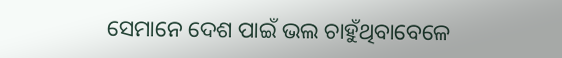ସେମାନେ ଦେଶ ପାଇଁ ଭଲ ଚାହୁଁଥିବାବେଳେ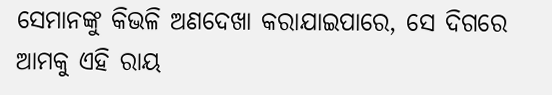ସେମାନଙ୍କୁ କିଭଳି ଅଣଦେଖା କରାଯାଇପାରେ, ସେ ଦିଗରେ ଆମକୁ ଏହି ରାୟ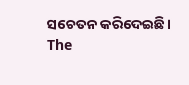ସଚେତନ କରିଦେଇଛି।
The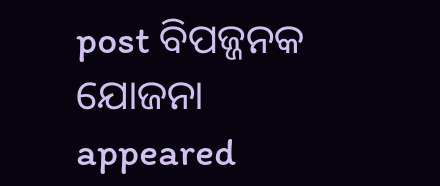post ବିପଜ୍ଜନକ ଯୋଜନା appeared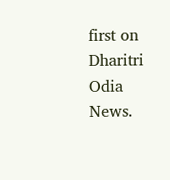first on Dharitri Odia News.